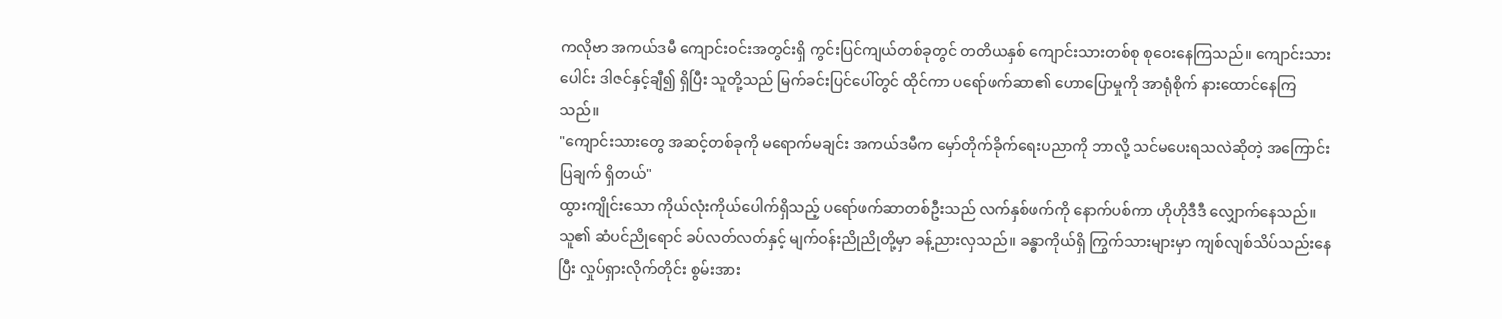ကလိုဗာ အကယ်ဒမီ ကျောင်းဝင်းအတွင်းရှိ ကွင်းပြင်ကျယ်တစ်ခုတွင် တတိယနှစ် ကျောင်းသားတစ်စု စုဝေးနေကြသည်။ ကျောင်းသားပေါင်း ဒါဇင်နှင့်ချီ၍ ရှိပြီး သူတို့သည် မြက်ခင်းပြင်ပေါ်တွင် ထိုင်ကာ ပရော်ဖက်ဆာ၏ ဟောပြောမှုကို အာရုံစိုက် နားထောင်နေကြသည်။
"ကျောင်းသားတွေ အဆင့်တစ်ခုကို မရောက်မချင်း အကယ်ဒမီက မှော်တိုက်ခိုက်ရေးပညာကို ဘာလို့ သင်မပေးရသလဲဆိုတဲ့ အကြောင်းပြချက် ရှိတယ်"
ထွားကျိုင်းသော ကိုယ်လုံးကိုယ်ပေါက်ရှိသည့် ပရော်ဖက်ဆာတစ်ဦးသည် လက်နှစ်ဖက်ကို နောက်ပစ်ကာ ဟိုဟိုဒီဒီ လျှောက်နေသည်။ သူ၏ ဆံပင်ညိုရောင် ခပ်လတ်လတ်နှင့် မျက်ဝန်းညိုညိုတို့မှာ ခန့်ညားလှသည်။ ခန္ဓာကိုယ်ရှိ ကြွက်သားများမှာ ကျစ်လျစ်သိပ်သည်းနေပြီး လှုပ်ရှားလိုက်တိုင်း စွမ်းအား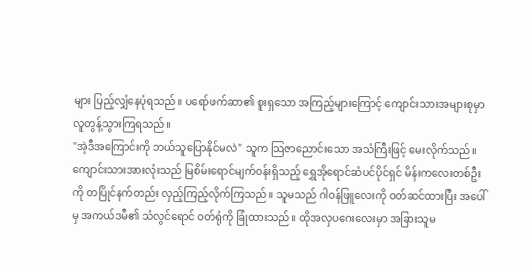များ ပြည့်လျှံနေပုံရသည်။ ပရော်ဖက်ဆာ၏ စူးရှသော အကြည့်များကြောင့် ကျောင်းသားအများစုမှာ လူတွန့်သွားကြရသည်။
"အဲ့ဒီအကြောင်းကို ဘယ်သူပြောနိုင်မလဲ" သူက သြဇာညောင်းသော အသံကြီးဖြင့် မေးလိုက်သည်။
ကျောင်းသားအားလုံးသည် မြစိမ်းရောင်မျက်ဝန်းရှိသည့် ရွှေအိုရောင်ဆံပင်ပိုင်ရှင် မိန်းကလေးတစ်ဦးကို တပြိုင်နက်တည်း လှည့်ကြည့်လိုက်ကြသည်။ သူမသည် ဂါဝန်ဖြူလေးကို ဝတ်ဆင်ထားပြီး အပေါ်မှ အကယ်ဒမီ၏ သံလွင်ရောင် ဝတ်ရုံကို ခြုံထားသည်။ ထိုအလှပဂေးလေးမှာ အခြားသူမ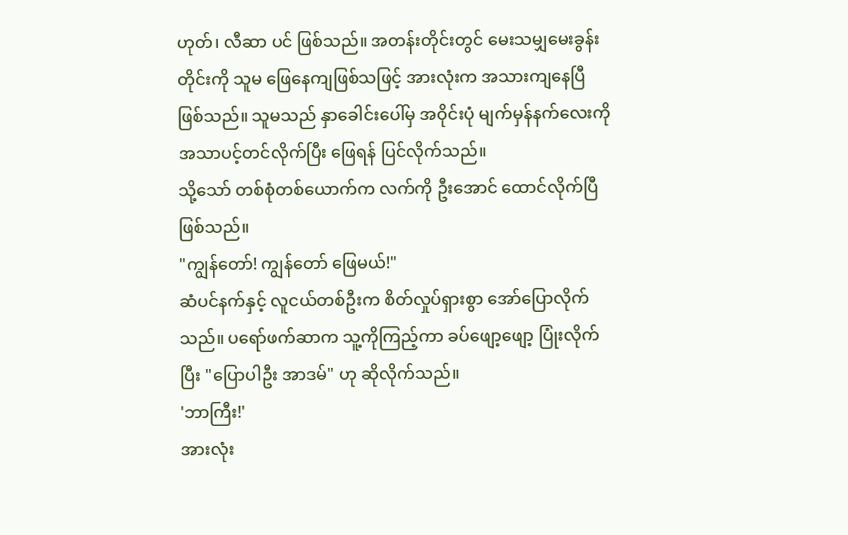ဟုတ်၊ လီဆာ ပင် ဖြစ်သည်။ အတန်းတိုင်းတွင် မေးသမျှမေးခွန်းတိုင်းကို သူမ ဖြေနေကျဖြစ်သဖြင့် အားလုံးက အသားကျနေပြီ ဖြစ်သည်။ သူမသည် နှာခေါင်းပေါ်မှ အဝိုင်းပုံ မျက်မှန်နက်လေးကို အသာပင့်တင်လိုက်ပြီး ဖြေရန် ပြင်လိုက်သည်။
သို့သော် တစ်စုံတစ်ယောက်က လက်ကို ဦးအောင် ထောင်လိုက်ပြီ ဖြစ်သည်။
"ကျွန်တော်! ကျွန်တော် ဖြေမယ်!"
ဆံပင်နက်နှင့် လူငယ်တစ်ဦးက စိတ်လှုပ်ရှားစွာ အော်ပြောလိုက်သည်။ ပရော်ဖက်ဆာက သူ့ကိုကြည့်ကာ ခပ်ဖျော့ဖျော့ ပြုံးလိုက်ပြီး "ပြောပါဦး အာဒမ်" ဟု ဆိုလိုက်သည်။
'ဘာကြီး!'
အားလုံး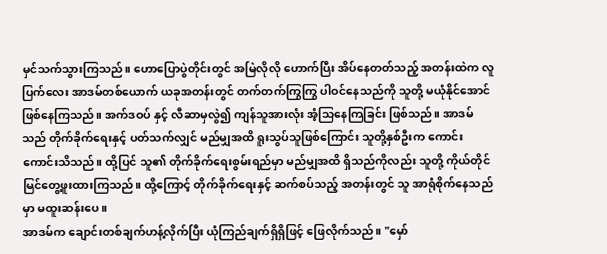မှင်သက်သွားကြသည်။ ဟောပြောပွဲတိုင်းတွင် အမြဲလိုလို ဟောက်ပြီး အိပ်နေတတ်သည့် အတန်းထဲက လူပြက်လေး အာဒမ်တစ်ယောက် ယခုအတန်းတွင် တက်တက်ကြွကြွ ပါဝင်နေသည်ကို သူတို့ မယုံနိုင်အောင် ဖြစ်နေကြသည်။ အက်ဒဝပ် နှင့် လီဆာမှလွဲ၍ ကျန်သူအားလုံး အံ့သြနေကြခြင်း ဖြစ်သည်။ အာဒမ်သည် တိုက်ခိုက်ရေးနှင့် ပတ်သက်လျှင် မည်မျှအထိ ရူးသွပ်သူဖြစ်ကြောင်း သူတို့နှစ်ဦးက ကောင်းကောင်းသိသည်။ ထို့ပြင် သူ၏ တိုက်ခိုက်ရေးစွမ်းရည်မှာ မည်မျှအထိ ရှိသည်ကိုလည်း သူတို့ ကိုယ်တိုင် မြင်တွေ့ဖူးထားကြသည်။ ထို့ကြောင့် တိုက်ခိုက်ရေးနှင့် ဆက်စပ်သည့် အတန်းတွင် သူ အာရုံစိုက်နေသည်မှာ မထူးဆန်းပေ။
အာဒမ်က ချောင်းတစ်ချက်ဟန့်လိုက်ပြီး ယုံကြည်ချက်ရှိရှိဖြင့် ဖြေလိုက်သည်။ "မှော်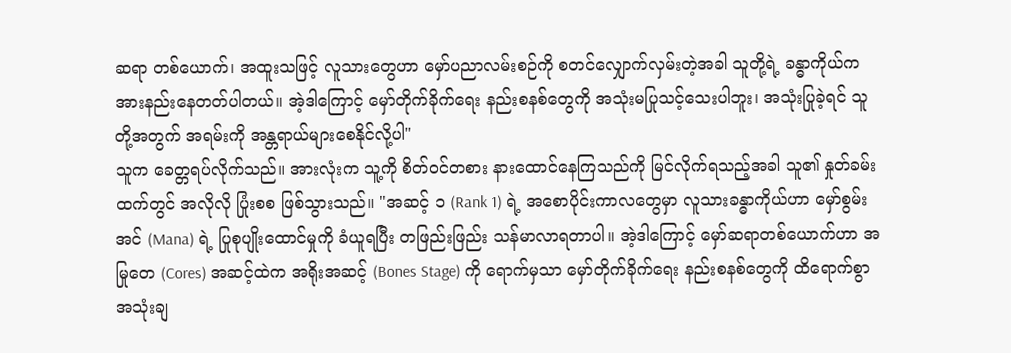ဆရာ တစ်ယောက်၊ အထူးသဖြင့် လူသားတွေဟာ မှော်ပညာလမ်းစဉ်ကို စတင်လျှောက်လှမ်းတဲ့အခါ သူတို့ရဲ့ ခန္ဓာကိုယ်က အားနည်းနေတတ်ပါတယ်။ အဲ့ဒါကြောင့် မှော်တိုက်ခိုက်ရေး နည်းစနစ်တွေကို အသုံးမပြုသင့်သေးပါဘူး၊ အသုံးပြုခဲ့ရင် သူတို့အတွက် အရမ်းကို အန္တရာယ်များစေနိုင်လို့ပါ"
သူက ခေတ္တရပ်လိုက်သည်။ အားလုံးက သူ့ကို စိတ်ဝင်တစား နားထောင်နေကြသည်ကို မြင်လိုက်ရသည့်အခါ သူ၏ နှုတ်ခမ်းထက်တွင် အလိုလို ပြုံးစစ ဖြစ်သွားသည်။ "အဆင့် ၁ (Rank 1) ရဲ့ အစောပိုင်းကာလတွေမှာ လူသားခန္ဓာကိုယ်ဟာ မှော်စွမ်းအင် (Mana) ရဲ့ ပြုစုပျိုးထောင်မှုကို ခံယူရပြီး တဖြည်းဖြည်း သန်မာလာရတာပါ။ အဲ့ဒါကြောင့် မှော်ဆရာတစ်ယောက်ဟာ အမြုတေ (Cores) အဆင့်ထဲက အရိုးအဆင့် (Bones Stage) ကို ရောက်မှသာ မှော်တိုက်ခိုက်ရေး နည်းစနစ်တွေကို ထိရောက်စွာ အသုံးချ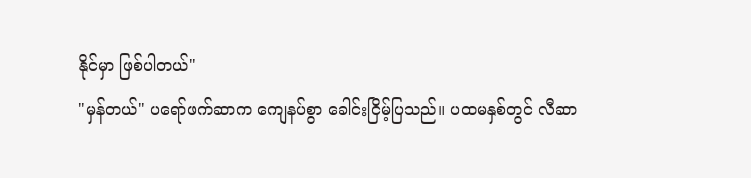နိုင်မှာ ဖြစ်ပါတယ်"
"မှန်တယ်" ပရော်ဖက်ဆာက ကျေနပ်စွာ ခေါင်းငြိမ့်ပြသည်။ ပထမနှစ်တွင် လီဆာ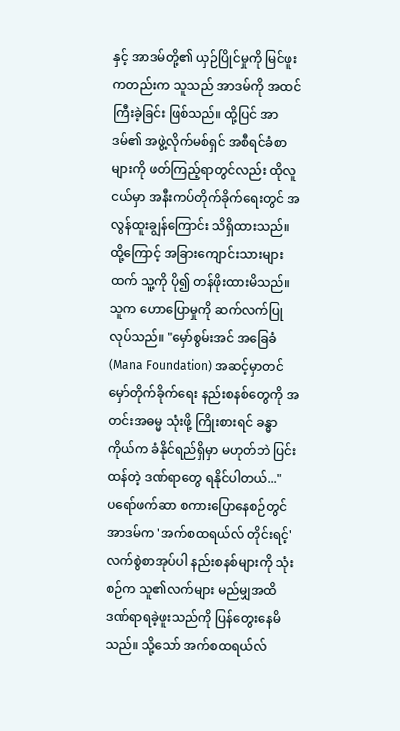နှင့် အာဒမ်တို့၏ ယှဉ်ပြိုင်မှုကို မြင်ဖူးကတည်းက သူသည် အာဒမ်ကို အထင်ကြီးခဲ့ခြင်း ဖြစ်သည်။ ထို့ပြင် အာဒမ်၏ အဖွဲ့လိုက်မစ်ရှင် အစီရင်ခံစာများကို ဖတ်ကြည့်ရာတွင်လည်း ထိုလူငယ်မှာ အနီးကပ်တိုက်ခိုက်ရေးတွင် အလွန်ထူးချွန်ကြောင်း သိရှိထားသည်။ ထို့ကြောင့် အခြားကျောင်းသားများထက် သူ့ကို ပို၍ တန်ဖိုးထားမိသည်။
သူက ဟောပြောမှုကို ဆက်လက်ပြုလုပ်သည်။ "မှော်စွမ်းအင် အခြေခံ (Mana Foundation) အဆင့်မှာတင် မှော်တိုက်ခိုက်ရေး နည်းစနစ်တွေကို အတင်းအဓမ္မ သုံးဖို့ ကြိုးစားရင် ခန္ဓာကိုယ်က ခံနိုင်ရည်ရှိမှာ မဟုတ်ဘဲ ပြင်းထန်တဲ့ ဒဏ်ရာတွေ ရနိုင်ပါတယ်..."
ပရော်ဖက်ဆာ စကားပြောနေစဉ်တွင် အာဒမ်က 'အက်စထရယ်လ် တိုင်းရင့်' လက်စွဲစာအုပ်ပါ နည်းစနစ်များကို သုံးစဉ်က သူ၏လက်များ မည်မျှအထိ ဒဏ်ရာရခဲ့ဖူးသည်ကို ပြန်တွေးနေမိသည်။ သို့သော် အက်စထရယ်လ်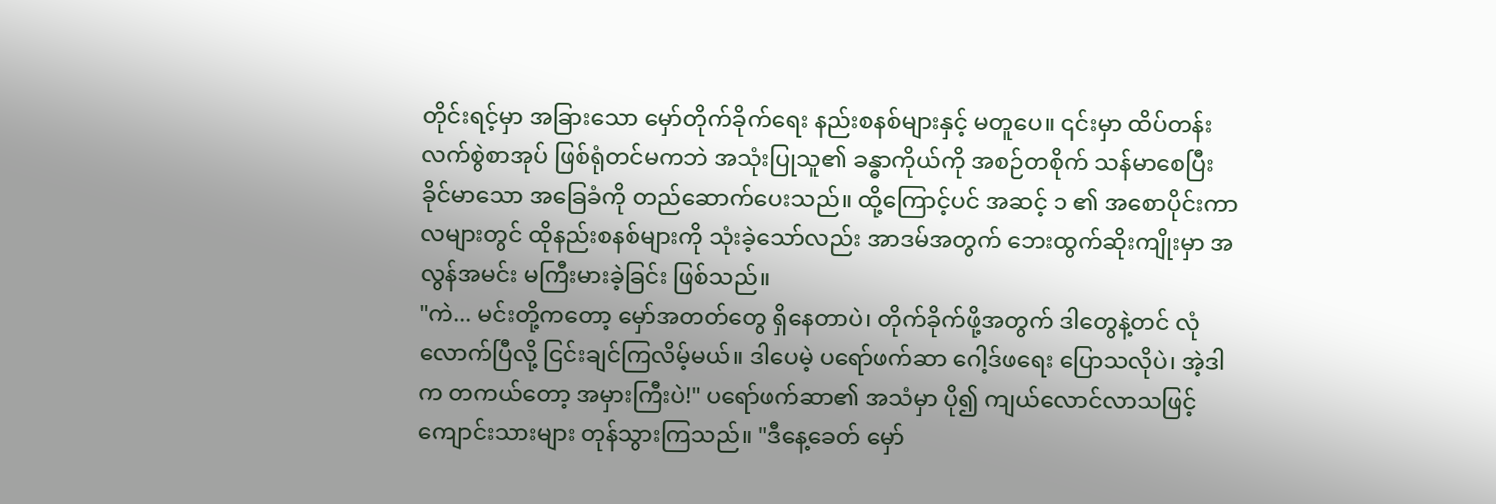တိုင်းရင့်မှာ အခြားသော မှော်တိုက်ခိုက်ရေး နည်းစနစ်များနှင့် မတူပေ။ ၎င်းမှာ ထိပ်တန်းလက်စွဲစာအုပ် ဖြစ်ရုံတင်မကဘဲ အသုံးပြုသူ၏ ခန္ဓာကိုယ်ကို အစဉ်တစိုက် သန်မာစေပြီး ခိုင်မာသော အခြေခံကို တည်ဆောက်ပေးသည်။ ထို့ကြောင့်ပင် အဆင့် ၁ ၏ အစောပိုင်းကာလများတွင် ထိုနည်းစနစ်များကို သုံးခဲ့သော်လည်း အာဒမ်အတွက် ဘေးထွက်ဆိုးကျိုးမှာ အလွန်အမင်း မကြီးမားခဲ့ခြင်း ဖြစ်သည်။
"ကဲ... မင်းတို့ကတော့ မှော်အတတ်တွေ ရှိနေတာပဲ၊ တိုက်ခိုက်ဖို့အတွက် ဒါတွေနဲ့တင် လုံလောက်ပြီလို့ ငြင်းချင်ကြလိမ့်မယ်။ ဒါပေမဲ့ ပရော်ဖက်ဆာ ဂေါ့ဒ်ဖရေး ပြောသလိုပဲ၊ အဲ့ဒါက တကယ်တော့ အမှားကြီးပဲ!" ပရော်ဖက်ဆာ၏ အသံမှာ ပို၍ ကျယ်လောင်လာသဖြင့် ကျောင်းသားများ တုန်သွားကြသည်။ "ဒီနေ့ခေတ် မှော်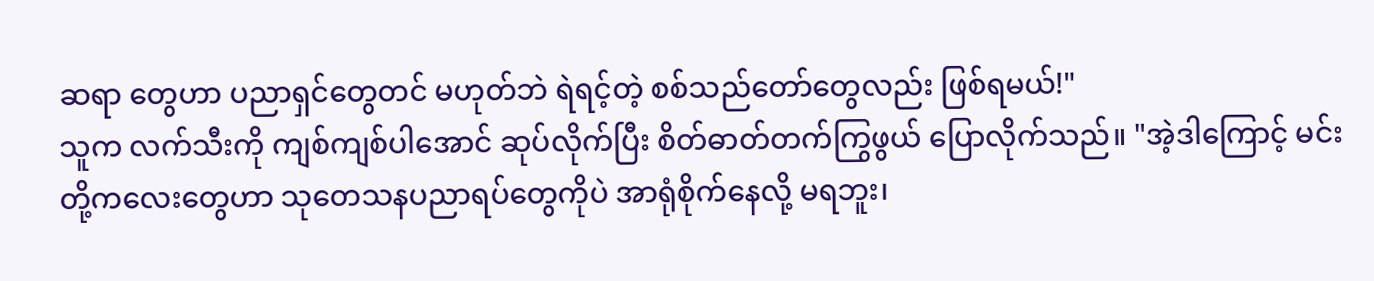ဆရာ တွေဟာ ပညာရှင်တွေတင် မဟုတ်ဘဲ ရဲရင့်တဲ့ စစ်သည်တော်တွေလည်း ဖြစ်ရမယ်!"
သူက လက်သီးကို ကျစ်ကျစ်ပါအောင် ဆုပ်လိုက်ပြီး စိတ်ဓာတ်တက်ကြွဖွယ် ပြောလိုက်သည်။ "အဲ့ဒါကြောင့် မင်းတို့ကလေးတွေဟာ သုတေသနပညာရပ်တွေကိုပဲ အာရုံစိုက်နေလို့ မရဘူး၊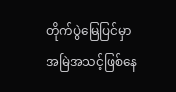တိုက်ပွဲမြေပြင်မှာ အမြဲအသင့်ဖြစ်နေ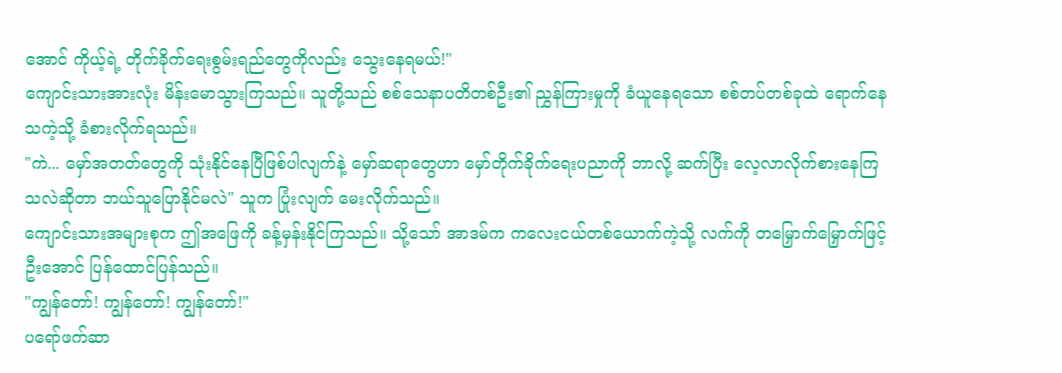အောင် ကိုယ့်ရဲ့ တိုက်ခိုက်ရေးစွမ်းရည်တွေကိုလည်း သွေးနေရမယ်!"
ကျောင်းသားအားလုံး မိန်းမောသွားကြသည်။ သူတို့သည် စစ်သေနာပတိတစ်ဦး၏ ညွှန်ကြားမှုကို ခံယူနေရသော စစ်တပ်တစ်ခုထဲ ရောက်နေသကဲ့သို့ ခံစားလိုက်ရသည်။
"ကဲ... မှော်အတတ်တွေကို သုံးနိုင်နေပြီဖြစ်ပါလျက်နဲ့ မှော်ဆရာတွေဟာ မှော်တိုက်ခိုက်ရေးပညာကို ဘာလို့ ဆက်ပြီး လေ့လာလိုက်စားနေကြသလဲဆိုတာ ဘယ်သူပြောနိုင်မလဲ" သူက ပြုံးလျက် မေးလိုက်သည်။
ကျောင်းသားအများစုက ဤအဖြေကို ခန့်မှန်းနိုင်ကြသည်။ သို့သော် အာဒမ်က ကလေးငယ်တစ်ယောက်ကဲ့သို့ လက်ကို တမြှောက်မြှောက်ဖြင့် ဦးအောင် ပြန်ထောင်ပြန်သည်။
"ကျွန်တော်! ကျွန်တော်! ကျွန်တော်!"
ပရော်ဖက်ဆာ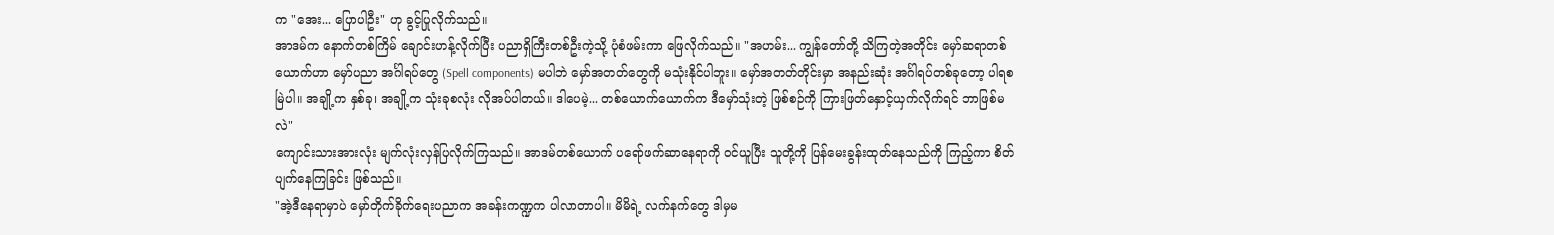က "အေး... ပြောပါဦး" ဟု ခွင့်ပြုလိုက်သည်။
အာဒမ်က နောက်တစ်ကြိမ် ချောင်းဟန့်လိုက်ပြီး ပညာရှိကြီးတစ်ဦးကဲ့သို့ ပုံစံဖမ်းကာ ဖြေလိုက်သည်။ "အဟမ်း... ကျွန်တော်တို့ သိကြတဲ့အတိုင်း မှော်ဆရာတစ်ယောက်ဟာ မှော်ပညာ အင်္ဂါရပ်တွေ (Spell components) မပါဘဲ မှော်အတတ်တွေကို မသုံးနိုင်ပါဘူး။ မှော်အတတ်တိုင်းမှာ အနည်းဆုံး အင်္ဂါရပ်တစ်ခုတော့ ပါရစမြဲပါ။ အချို့က နှစ်ခု၊ အချို့က သုံးခုစလုံး လိုအပ်ပါတယ်။ ဒါပေမဲ့... တစ်ယောက်ယောက်က ဒီမှော်သုံးတဲ့ ဖြစ်စဉ်ကို ကြားဖြတ်နှောင့်ယှက်လိုက်ရင် ဘာဖြစ်မလဲ"
ကျောင်းသားအားလုံး မျက်လုံးလှန်ပြလိုက်ကြသည်။ အာဒမ်တစ်ယောက် ပရော်ဖက်ဆာနေရာကို ဝင်ယူပြီး သူတို့ကို ပြန်မေးခွန်းထုတ်နေသည်ကို ကြည့်ကာ စိတ်ပျက်နေကြခြင်း ဖြစ်သည်။
"အဲ့ဒီနေရာမှာပဲ မှော်တိုက်ခိုက်ရေးပညာက အခန်းကဏ္ဍက ပါလာတာပါ။ မိမိရဲ့ လက်နက်တွေ ဒါမှမ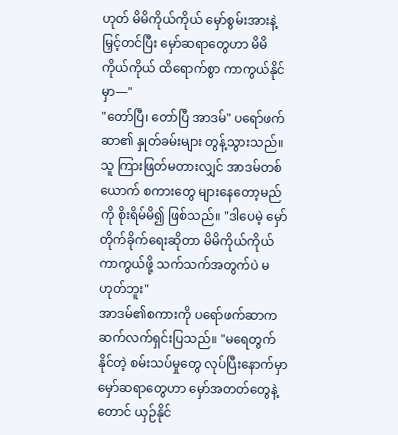ဟုတ် မိမိကိုယ်ကိုယ် မှော်စွမ်းအားနဲ့ မြှင့်တင်ပြီး မှော်ဆရာတွေဟာ မိမိကိုယ်ကိုယ် ထိရောက်စွာ ကာကွယ်နိုင်မှာ—"
"တော်ပြီ၊ တော်ပြီ အာဒမ်" ပရော်ဖက်ဆာ၏ နှုတ်ခမ်းများ တွန့်သွားသည်။ သူ ကြားဖြတ်မတားလျှင် အာဒမ်တစ်ယောက် စကားတွေ များနေတော့မည်ကို စိုးရိမ်မိ၍ ဖြစ်သည်။ "ဒါပေမဲ့ မှော်တိုက်ခိုက်ရေးဆိုတာ မိမိကိုယ်ကိုယ် ကာကွယ်ဖို့ သက်သက်အတွက်ပဲ မဟုတ်ဘူး"
အာဒမ်၏စကားကို ပရော်ဖက်ဆာက ဆက်လက်ရှင်းပြသည်။ "မရေတွက်နိုင်တဲ့ စမ်းသပ်မှုတွေ လုပ်ပြီးနောက်မှာ မှော်ဆရာတွေဟာ မှော်အတတ်တွေနဲ့တောင် ယှဉ်နိုင်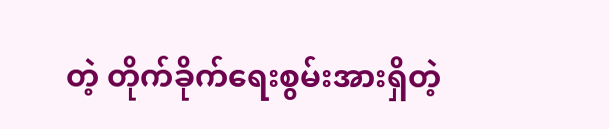တဲ့ တိုက်ခိုက်ရေးစွမ်းအားရှိတဲ့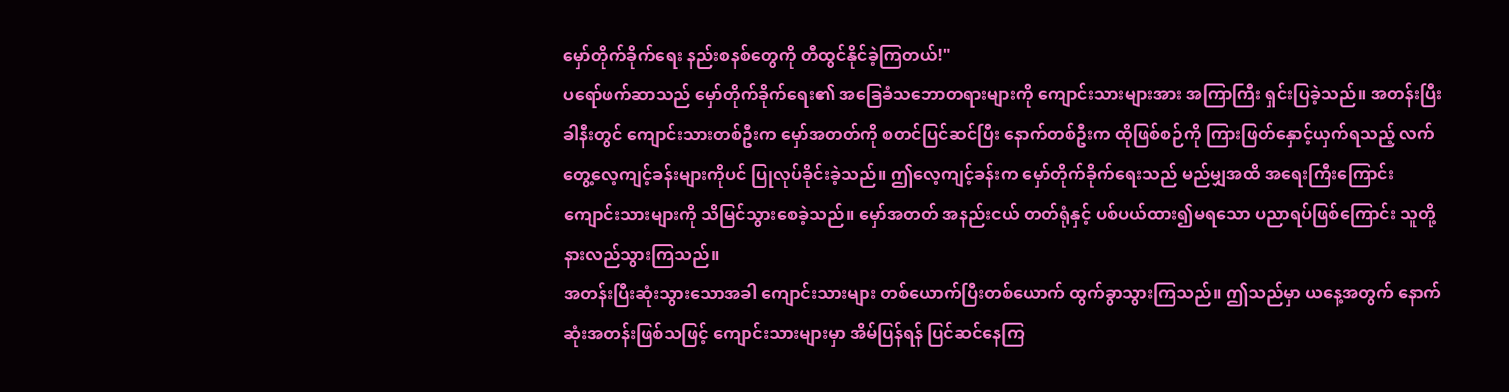မှော်တိုက်ခိုက်ရေး နည်းစနစ်တွေကို တီထွင်နိုင်ခဲ့ကြတယ်!"
ပရော်ဖက်ဆာသည် မှော်တိုက်ခိုက်ရေး၏ အခြေခံသဘောတရားများကို ကျောင်းသားများအား အကြာကြီး ရှင်းပြခဲ့သည်။ အတန်းပြီးခါနီးတွင် ကျောင်းသားတစ်ဦးက မှော်အတတ်ကို စတင်ပြင်ဆင်ပြီး နောက်တစ်ဦးက ထိုဖြစ်စဉ်ကို ကြားဖြတ်နှောင့်ယှက်ရသည့် လက်တွေ့လေ့ကျင့်ခန်းများကိုပင် ပြုလုပ်ခိုင်းခဲ့သည်။ ဤလေ့ကျင့်ခန်းက မှော်တိုက်ခိုက်ရေးသည် မည်မျှအထိ အရေးကြီးကြောင်း ကျောင်းသားများကို သိမြင်သွားစေခဲ့သည်။ မှော်အတတ် အနည်းငယ် တတ်ရုံနှင့် ပစ်ပယ်ထား၍မရသော ပညာရပ်ဖြစ်ကြောင်း သူတို့ နားလည်သွားကြသည်။
အတန်းပြီးဆုံးသွားသောအခါ ကျောင်းသားများ တစ်ယောက်ပြီးတစ်ယောက် ထွက်ခွာသွားကြသည်။ ဤသည်မှာ ယနေ့အတွက် နောက်ဆုံးအတန်းဖြစ်သဖြင့် ကျောင်းသားများမှာ အိမ်ပြန်ရန် ပြင်ဆင်နေကြ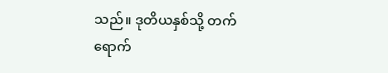သည်။ ဒုတိယနှစ်သို့ တက်ရောက်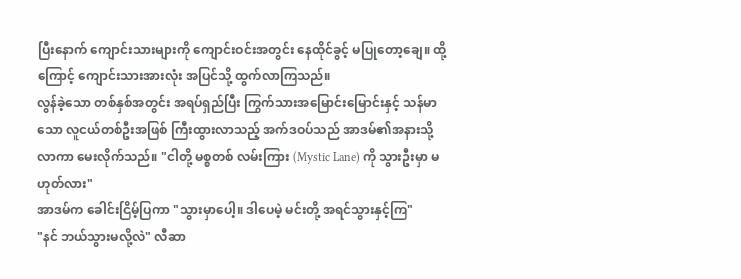ပြီးနောက် ကျောင်းသားများကို ကျောင်းဝင်းအတွင်း နေထိုင်ခွင့် မပြုတော့ချေ။ ထို့ကြောင့် ကျောင်းသားအားလုံး အပြင်သို့ ထွက်လာကြသည်။
လွန်ခဲ့သော တစ်နှစ်အတွင်း အရပ်ရှည်ပြီး ကြွက်သားအမြောင်းမြောင်းနှင့် သန်မာသော လူငယ်တစ်ဦးအဖြစ် ကြီးထွားလာသည့် အက်ဒဝပ်သည် အာဒမ်၏အနားသို့ လာကာ မေးလိုက်သည်။ "ငါတို့ မစ္စတစ် လမ်းကြား (Mystic Lane) ကို သွားဦးမှာ မဟုတ်လား"
အာဒမ်က ခေါင်းငြိမ့်ပြကာ "သွားမှာပေါ့။ ဒါပေမဲ့ မင်းတို့ အရင်သွားနှင့်ကြ"
"နင် ဘယ်သွားမလို့လဲ" လီဆာ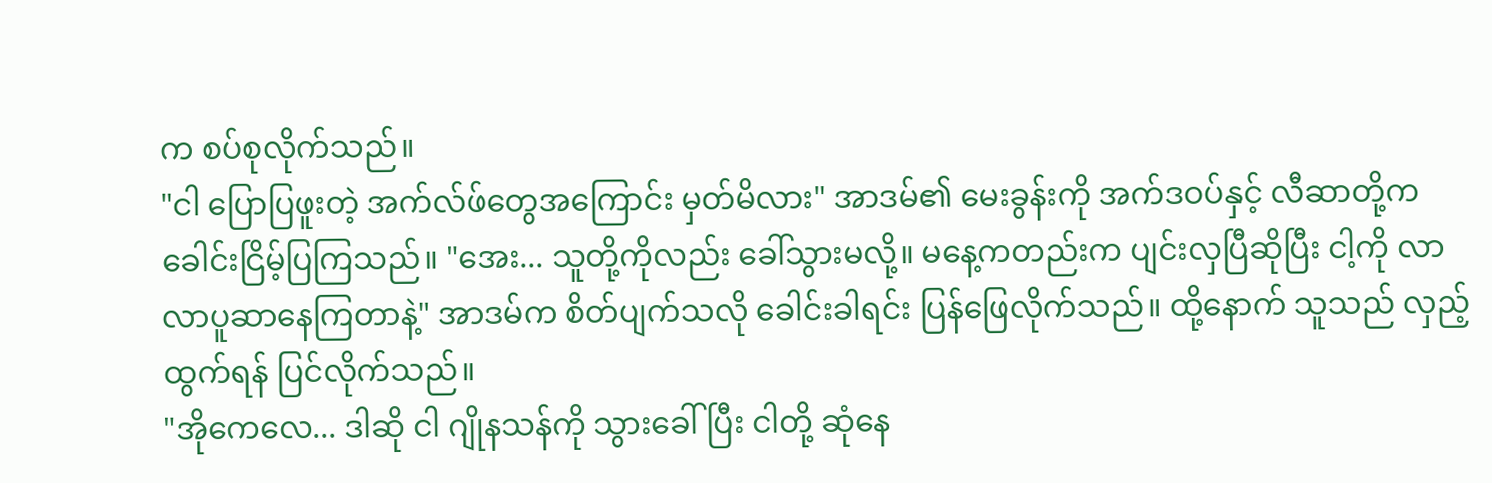က စပ်စုလိုက်သည်။
"ငါ ပြောပြဖူးတဲ့ အက်လ်ဖ်တွေအကြောင်း မှတ်မိလား" အာဒမ်၏ မေးခွန်းကို အက်ဒဝပ်နှင့် လီဆာတို့က ခေါင်းငြိမ့်ပြကြသည်။ "အေး... သူတို့ကိုလည်း ခေါ်သွားမလို့။ မနေ့ကတည်းက ပျင်းလှပြီဆိုပြီး ငါ့ကို လာလာပူဆာနေကြတာနဲ့" အာဒမ်က စိတ်ပျက်သလို ခေါင်းခါရင်း ပြန်ဖြေလိုက်သည်။ ထို့နောက် သူသည် လှည့်ထွက်ရန် ပြင်လိုက်သည်။
"အိုကေလေ... ဒါဆို ငါ ဂျိုနသန်ကို သွားခေါ်ပြီး ငါတို့ ဆုံနေ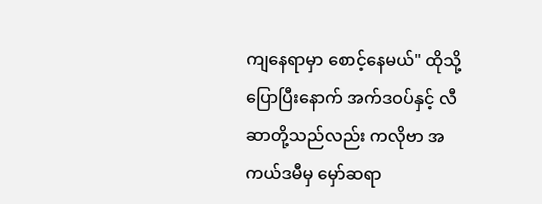ကျနေရာမှာ စောင့်နေမယ်" ထိုသို့ပြောပြီးနောက် အက်ဒဝပ်နှင့် လီဆာတို့သည်လည်း ကလိုဗာ အကယ်ဒမီမှ မှော်ဆရာ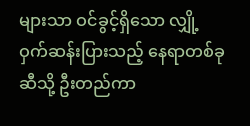များသာ ဝင်ခွင့်ရှိသော လျှို့ဝှက်ဆန်းပြားသည့် နေရာတစ်ခုဆီသို့ ဦးတည်ကာ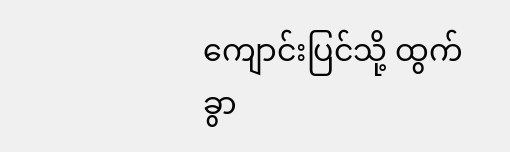ကျောင်းပြင်သို့ ထွက်ခွာ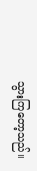သွားကြတော့သည်။